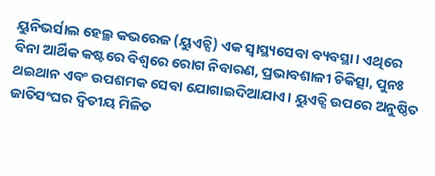ୟୁନିଭର୍ସାଲ ହେଲ୍ଥ କଭରେଜ (ୟୁଏଚ୍ସି) ଏକ ସ୍ବାସ୍ଥ୍ୟସେବା ବ୍ୟବସ୍ଥା। ଏଥିରେ ବିନା ଆର୍ଥିକ କଷ୍ଟରେ ବିଶ୍ୱରେ ରୋଗ ନିବାରଣ, ପ୍ରଭାବଶାଳୀ ଚିକିତ୍ସା, ପୁନଃ ଥଇଥାନ ଏବଂ ଉପଶମକ ସେବା ଯୋଗାଇଦିଆଯାଏ। ୟୁଏଚ୍ସି ଉପରେ ଅନୁଷ୍ଠିତ ଜାତିସଂଘର ଦ୍ୱିତୀୟ ମିଳିତ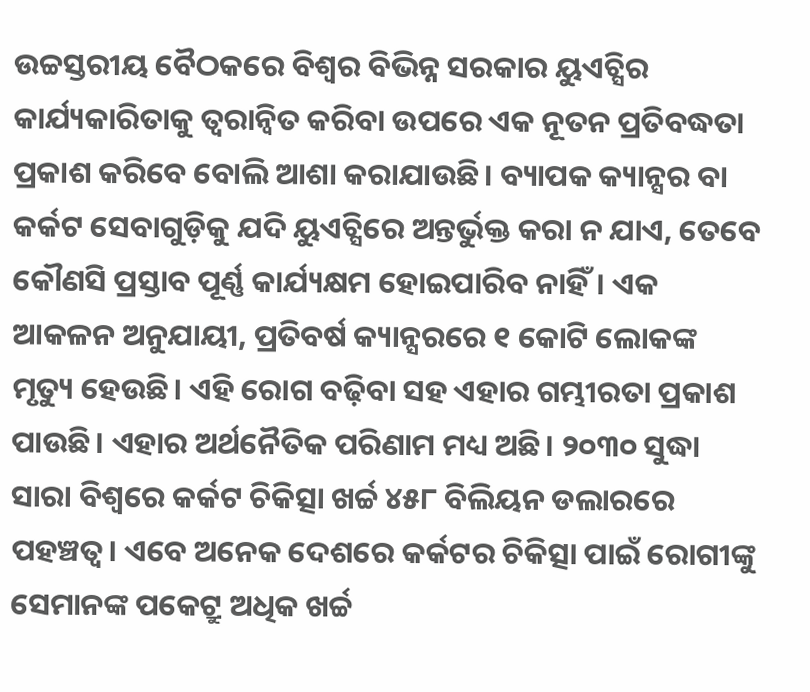ଉଚ୍ଚସ୍ତରୀୟ ବୈଠକରେ ବିଶ୍ୱର ବିଭିନ୍ନ ସରକାର ୟୁଏଚ୍ସିର କାର୍ଯ୍ୟକାରିତାକୁ ତ୍ୱରାନ୍ବିତ କରିବା ଉପରେ ଏକ ନୂତନ ପ୍ରତିବଦ୍ଧତା ପ୍ରକାଶ କରିବେ ବୋଲି ଆଶା କରାଯାଉଛି। ବ୍ୟାପକ କ୍ୟାନ୍ସର ବା କର୍କଟ ସେବାଗୁଡ଼ିକୁ ଯଦି ୟୁଏଚ୍ସିରେ ଅନ୍ତର୍ଭୁକ୍ତ କରା ନ ଯାଏ, ତେବେ କୌଣସି ପ୍ରସ୍ତାବ ପୂର୍ଣ୍ଣ କାର୍ଯ୍ୟକ୍ଷମ ହୋଇପାରିବ ନାହିଁ। ଏକ ଆକଳନ ଅନୁଯାୟୀ, ପ୍ରତିବର୍ଷ କ୍ୟାନ୍ସରରେ ୧ କୋଟି ଲୋକଙ୍କ ମୃତ୍ୟୁ ହେଉଛି। ଏହି ରୋଗ ବଢ଼ିବା ସହ ଏହାର ଗମ୍ଭୀରତା ପ୍ରକାଶ ପାଉଛି। ଏହାର ଅର୍ଥନୈତିକ ପରିଣାମ ମଧ୍ୟ ଅଛି। ୨୦୩୦ ସୁଦ୍ଧା ସାରା ବିଶ୍ୱରେ କର୍କଟ ଚିକିତ୍ସା ଖର୍ଚ୍ଚ ୪୫୮ ବିଲିୟନ ଡଲାରରେ ପହଞ୍ଚତ୍ବ। ଏବେ ଅନେକ ଦେଶରେ କର୍କଟର ଚିକିତ୍ସା ପାଇଁ ରୋଗୀଙ୍କୁ ସେମାନଙ୍କ ପକେଟ୍ରୁ ଅଧିକ ଖର୍ଚ୍ଚ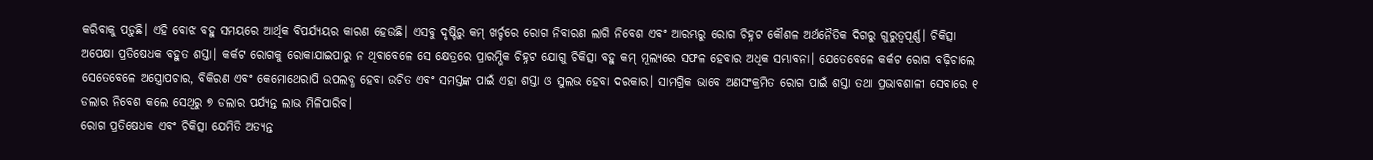କରିବାକୁ ପଡ଼ୁଛି। ଏହି ବୋଝ ବହୁ ସମୟରେ ଆର୍ଥିକ ବିପର୍ଯ୍ୟୟର କାରଣ ହେଉଛି। ଏସବୁ ଦୃଷ୍ଟିରୁ କମ୍ ଖର୍ଚ୍ଚରେ ରୋଗ ନିବାରଣ ଲାଗି ନିବେଶ ଏବଂ ଆରମ୍ଭରୁ ରୋଗ ଚିହ୍ନଟ କୌଶଳ ଅର୍ଥନୈତିକ ଦିଗରୁ ଗୁରୁତ୍ୱପୂର୍ଣ୍ଣ। ଚିକିତ୍ସା ଅପେକ୍ଷା ପ୍ରତିଷେଧକ ବହୁତ ଶସ୍ତା। କର୍କଟ ରୋଗକୁ ରୋକାଯାଇପାରୁ ନ ଥିବାବେଳେ ସେ କ୍ଷେତ୍ରରେ ପ୍ରାରମ୍ଭିକ ଚିହ୍ନଟ ଯୋଗୁ ଚିକିତ୍ସା ବହୁ କମ୍ ମୂଲ୍ୟରେ ସଫଳ ହେବାର ଅଧିକ ସମ୍ଭାବନା। ଯେତେବେଳେ କର୍କଟ ରୋଗ ବଢ଼ିଚାଲେ ସେତେବେଳେ ଅସ୍ତ୍ରୋପଚାର, ବିକିରଣ ଏବଂ କେମୋଥେରାପି ଉପଲବ୍ଧ ହେବା ଉଚିତ ଏବଂ ସମସ୍ତଙ୍କ ପାଇଁ ଏହା ଶସ୍ତା ଓ ସୁଲଭ ହେବା ଦରକାର। ସାମଗ୍ରିକ ଭାବେ ଅଣସଂକ୍ରମିତ ରୋଗ ପାଇଁ ଶସ୍ତା ତଥା ପ୍ରଭାବଶାଳୀ ସେବାରେ ୧ ଡଲାର ନିବେଶ କଲେ ସେଥିରୁ ୭ ଡଲାର ପର୍ଯ୍ୟନ୍ତ ଲାଭ ମିଳିପାରିବ।
ରୋଗ ପ୍ରତିଷେଧକ ଏବଂ ଚିକିତ୍ସା ଯେମିତି ଅତ୍ୟନ୍ତ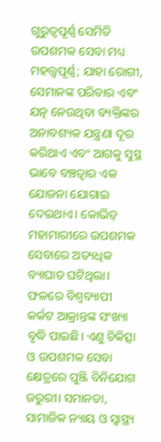ଗୁରୁତ୍ୱପୂର୍ଣ୍ଣ ସେମିତି ଉପଶମକ ସେବା ମଧ୍ୟ ମହତ୍ତ୍ୱପୂର୍ଣ୍ଣ; ଯାହା ରୋଗୀ, ସେମାନଙ୍କ ପରିବାର ଏବଂ ଯତ୍ନ ନେଉଥିବା ବ୍ୟକ୍ତିଙ୍କର ଅନାବଶ୍ୟକ ଯନ୍ତ୍ରଣା ଦୂର କରିଥାଏ ଏବଂ ଆଗକୁ ସୁସ୍ଥ ଭାବେ ବଞ୍ଚତ୍ବାର ଏକ ଯୋଜନା ଯୋଗାଇ ଦେଇଥାଏ। କୋଭିଡ୍ ମହାମାରୀରେ ଉପଶମକ ସେବାରେ ଅତ୍ୟଧିକ ବ୍ୟାଘାତ ଘଟିଥିଲା। ଫଳରେ ବିଶ୍ୱବ୍ୟାପୀ କର୍କଟ ଆକ୍ରାନ୍ତଙ୍କ ସଂଖ୍ୟା ବୃଦ୍ଧି ପାଇଛି। ଏଣୁ ଚିକିତ୍ସା ଓ ଉପଶମକ ସେବା କ୍ଷେତ୍ରରେ ପୁଞ୍ଜି ବିନିଯୋଗ ଜରୁରୀ। ସମାନତା, ସାମାଜିକ ନ୍ୟାୟ ଓ ସ୍ବାସ୍ଥ୍ୟ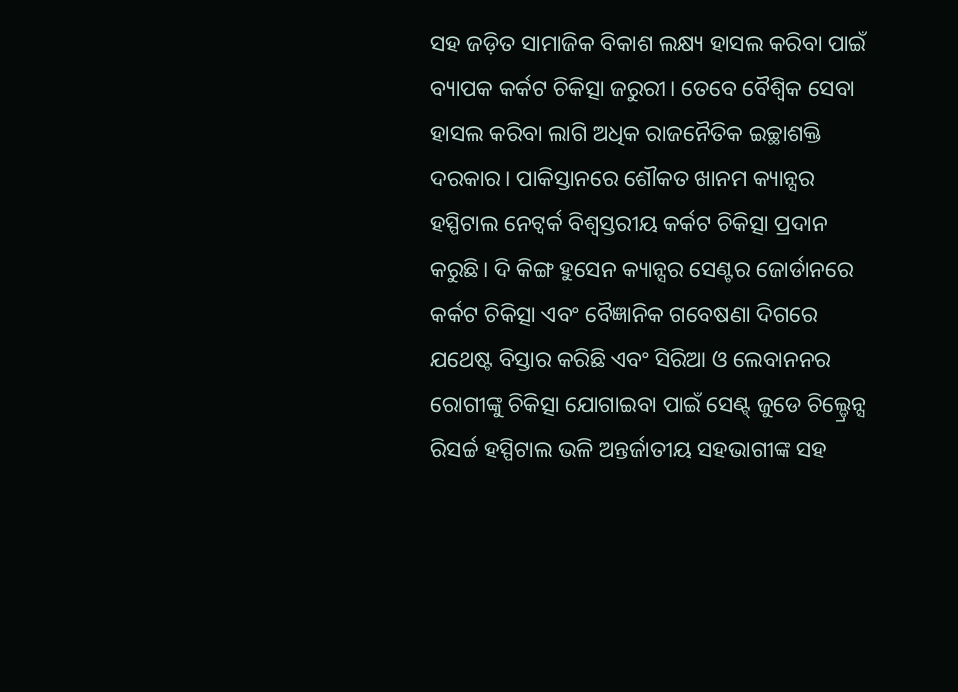ସହ ଜଡ଼ିତ ସାମାଜିକ ବିକାଶ ଲକ୍ଷ୍ୟ ହାସଲ କରିବା ପାଇଁ ବ୍ୟାପକ କର୍କଟ ଚିକିତ୍ସା ଜରୁରୀ। ତେବେ ବୈଶ୍ୱିକ ସେବା ହାସଲ କରିବା ଲାଗି ଅଧିକ ରାଜନୈତିକ ଇଚ୍ଛାଶକ୍ତି ଦରକାର। ପାକିସ୍ତାନରେ ଶୌକତ ଖାନମ କ୍ୟାନ୍ସର ହସ୍ପିଟାଲ ନେଟ୍ୱର୍କ ବିଶ୍ୱସ୍ତରୀୟ କର୍କଟ ଚିକିତ୍ସା ପ୍ରଦାନ କରୁଛି। ଦି କିଙ୍ଗ ହୁସେନ କ୍ୟାନ୍ସର ସେଣ୍ଟର ଜୋର୍ଡାନରେ କର୍କଟ ଚିକିତ୍ସା ଏବଂ ବୈଜ୍ଞାନିକ ଗବେଷଣା ଦିଗରେ ଯଥେଷ୍ଟ ବିସ୍ତାର କରିଛି ଏବଂ ସିରିଆ ଓ ଲେବାନନର ରୋଗୀଙ୍କୁ ଚିକିତ୍ସା ଯୋଗାଇବା ପାଇଁ ସେଣ୍ଟ୍ ଜୁଡେ ଚିଲ୍ଡ୍ରେନ୍ସ ରିସର୍ଚ୍ଚ ହସ୍ପିଟାଲ ଭଳି ଅନ୍ତର୍ଜାତୀୟ ସହଭାଗୀଙ୍କ ସହ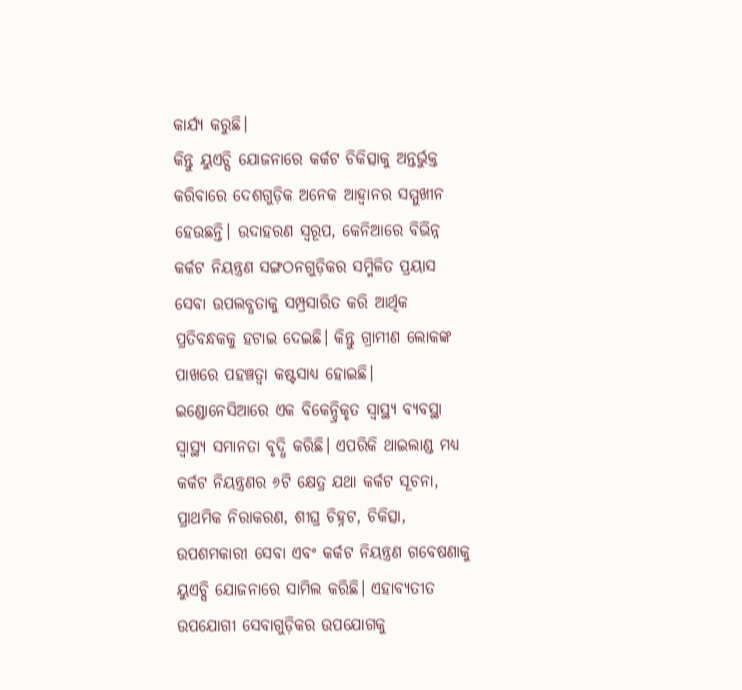କାର୍ଯ୍ୟ କରୁଛି।
କିନ୍ତୁ ୟୁଏଚ୍ସି ଯୋଜନାରେ କର୍କଟ ଚିକିତ୍ସାକୁ ଅନ୍ତର୍ଭୁକ୍ତ କରିବାରେ ଦେଶଗୁଡ଼ିକ ଅନେକ ଆହ୍ବାନର ସମ୍ମୁଖୀନ ହେଉଛନ୍ତି। ଉଦାହରଣ ସ୍ବରୂପ, କେନିଆରେ ବିଭିନ୍ନ କର୍କଟ ନିୟନ୍ତ୍ରଣ ସଙ୍ଗଠନଗୁଡ଼ିକର ସମ୍ମିଳିତ ପ୍ରୟାସ ସେବା ଉପଲବ୍ଧତାକୁ ସମ୍ପ୍ରସାରିତ କରି ଆର୍ଥିକ ପ୍ରତିବନ୍ଧକକୁ ହଟାଇ ଦେଇଛି। କିନ୍ତୁ ଗ୍ରାମୀଣ ଲୋକଙ୍କ ପାଖରେ ପହଞ୍ଚତ୍ବା କଷ୍ଟସାଧ୍ୟ ହୋଇଛି। ଇଣ୍ଡୋନେସିଆରେ ଏକ ବିକେନ୍ଦ୍ରିକୃତ ସ୍ବାସ୍ଥ୍ୟ ବ୍ୟବସ୍ଥା ସ୍ବାସ୍ଥ୍ୟ ସମାନତା ବୃଦ୍ଧି କରିଛି। ଏପରିକି ଥାଇଲାଣ୍ଡ ମଧ୍ୟ କର୍କଟ ନିୟନ୍ତ୍ରଣର ୬ଟି କ୍ଷେତ୍ର ଯଥା କର୍କଟ ସୂଚନା, ପ୍ରାଥମିକ ନିରାକରଣ, ଶୀଘ୍ର ଚିହ୍ନଟ, ଚିକିତ୍ସା, ଉପଶମକାରୀ ସେବା ଏବଂ କର୍କଟ ନିୟନ୍ତ୍ରଣ ଗବେଷଣାକୁ ୟୁଏଚ୍ସି ଯୋଜନାରେ ସାମିଲ କରିଛି। ଏହାବ୍ୟତୀତ ଉପଯୋଗୀ ସେବାଗୁଡ଼ିକର ଉପଯୋଗକୁ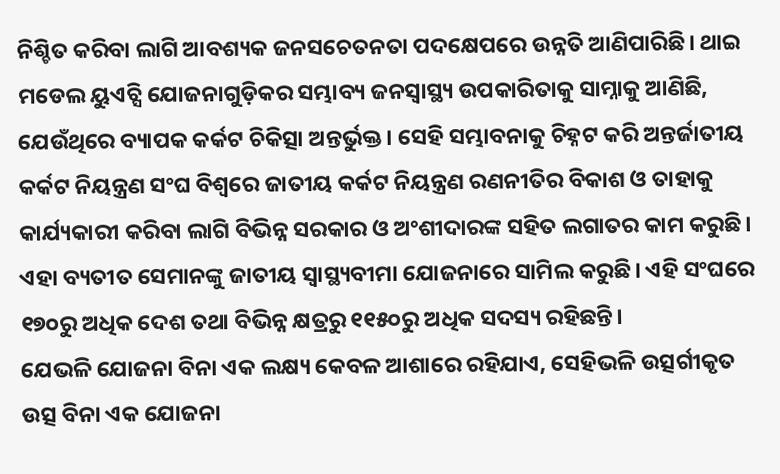ନିଶ୍ଚିତ କରିବା ଲାଗି ଆବଶ୍ୟକ ଜନସଚେତନତା ପଦକ୍ଷେପରେ ଉନ୍ନତି ଆଣିପାରିଛି। ଥାଇ ମଡେଲ ୟୁଏଚ୍ସି ଯୋଜନାଗୁଡ଼ିକର ସମ୍ଭାବ୍ୟ ଜନସ୍ବାସ୍ଥ୍ୟ ଉପକାରିତାକୁ ସାମ୍ନାକୁ ଆଣିଛି, ଯେଉଁଥିରେ ବ୍ୟାପକ କର୍କଟ ଚିକିତ୍ସା ଅନ୍ତର୍ଭୁକ୍ତ। ସେହି ସମ୍ଭାବନାକୁ ଚିହ୍ନଟ କରି ଅନ୍ତର୍ଜାତୀୟ କର୍କଟ ନିୟନ୍ତ୍ରଣ ସଂଘ ବିଶ୍ୱରେ ଜାତୀୟ କର୍କଟ ନିୟନ୍ତ୍ରଣ ରଣନୀତିର ବିକାଶ ଓ ତାହାକୁ କାର୍ଯ୍ୟକାରୀ କରିବା ଲାଗି ବିଭିନ୍ନ ସରକାର ଓ ଅଂଶୀଦାରଙ୍କ ସହିତ ଲଗାତର କାମ କରୁଛି। ଏହା ବ୍ୟତୀତ ସେମାନଙ୍କୁ ଜାତୀୟ ସ୍ବାସ୍ଥ୍ୟବୀମା ଯୋଜନାରେ ସାମିଲ କରୁଛି। ଏହି ସଂଘରେ ୧୭୦ରୁ ଅଧିକ ଦେଶ ତଥା ବିଭିନ୍ନ କ୍ଷତ୍ରରୁ ୧୧୫୦ରୁ ଅଧିକ ସଦସ୍ୟ ରହିଛନ୍ତି।
ଯେଭଳି ଯୋଜନା ବିନା ଏକ ଲକ୍ଷ୍ୟ କେବଳ ଆଶାରେ ରହିଯାଏ, ସେହିଭଳି ଉତ୍ସର୍ଗୀକୃତ ଉତ୍ସ ବିନା ଏକ ଯୋଜନା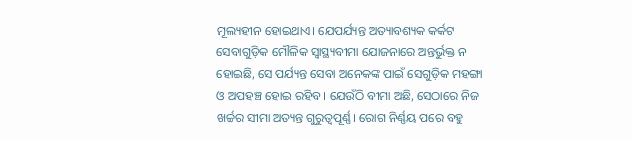ମୂଲ୍ୟହୀନ ହୋଇଥାଏ। ଯେପର୍ଯ୍ୟନ୍ତ ଅତ୍ୟାବଶ୍ୟକ କର୍କଟ ସେବାଗୁଡ଼ିକ ମୌଳିକ ସ୍ବାସ୍ଥ୍ୟବୀମା ଯୋଜନାରେ ଅନ୍ତର୍ଭୁକ୍ତ ନ ହୋଇଛି, ସେ ପର୍ଯ୍ୟନ୍ତ ସେବା ଅନେକଙ୍କ ପାଇଁ ସେଗୁଡ଼ିକ ମହଙ୍ଗା ଓ ଅପହଞ୍ଚ ହୋଇ ରହିବ। ଯେଉଁଠି ବୀମା ଅଛି, ସେଠାରେ ନିଜ ଖର୍ଚ୍ଚର ସୀମା ଅତ୍ୟନ୍ତ ଗୁରୁତ୍ୱପୂର୍ଣ୍ଣ। ରୋଗ ନିର୍ଣ୍ଣୟ ପରେ ବହୁ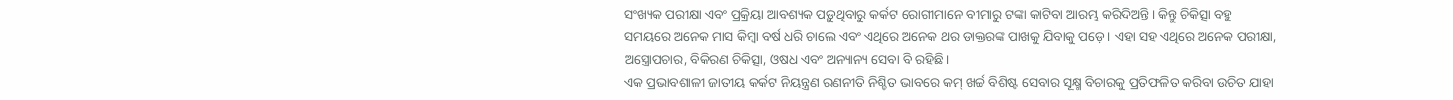ସଂଖ୍ୟକ ପରୀକ୍ଷା ଏବଂ ପ୍ରକ୍ରିୟା ଆବଶ୍ୟକ ପଡ଼ୁଥିବାରୁ କର୍କଟ ରୋଗୀମାନେ ବୀମାରୁ ଟଙ୍କା କାଟିବା ଆରମ୍ଭ କରିଦିଅନ୍ତି। କିନ୍ତୁ ଚିକିତ୍ସା ବହୁ ସମୟରେ ଅନେକ ମାସ କିମ୍ବା ବର୍ଷ ଧରି ଚାଲେ ଏବଂ ଏଥିରେ ଅନେକ ଥର ଡାକ୍ତରଙ୍କ ପାଖକୁ ଯିବାକୁ ପଡ଼େ। ଏହା ସହ ଏଥିରେ ଅନେକ ପରୀକ୍ଷା, ଅସ୍ତ୍ରୋପଚାର, ବିକିରଣ ଚିକିତ୍ସା, ଓଷଧ ଏବଂ ଅନ୍ୟାନ୍ୟ ସେବା ବି ରହିଛି।
ଏକ ପ୍ରଭାବଶାଳୀ ଜାତୀୟ କର୍କଟ ନିୟନ୍ତ୍ରଣ ରଣନୀତି ନିଶ୍ଚିତ ଭାବରେ କମ୍ ଖର୍ଚ୍ଚ ବିଶିଷ୍ଟ ସେବାର ସୂକ୍ଷ୍ମ ବିଚାରକୁ ପ୍ରତିଫଳିତ କରିବା ଉଚିତ ଯାହା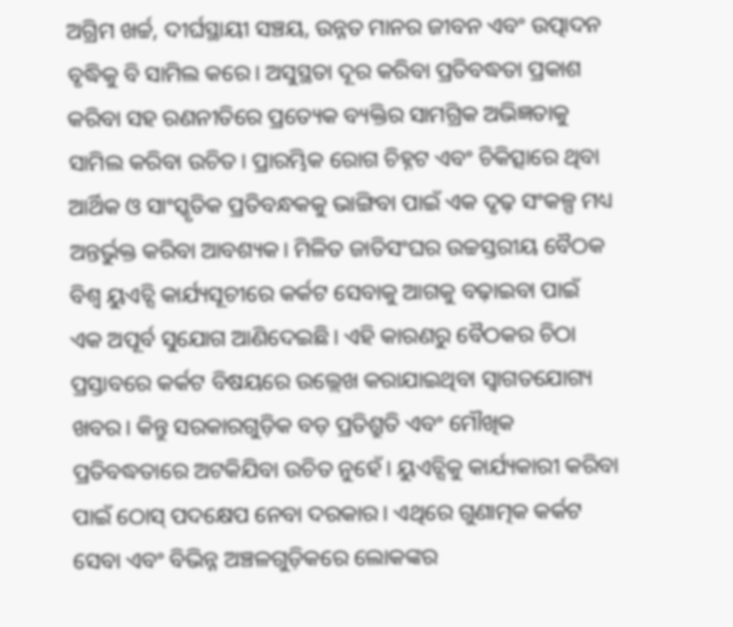ଅଗ୍ରିମ ଖର୍ଚ୍ଚ, ଦୀର୍ଘସ୍ଥାୟୀ ସଞ୍ଚୟ, ଉନ୍ନତ ମାନର ଜୀବନ ଏବଂ ଉତ୍ପାଦନ ବୃଦ୍ଧିକୁ ବି ସାମିଲ କରେ। ଅସୁସ୍ଥତା ଦୂର କରିବା ପ୍ରତିବଦ୍ଧତା ପ୍ରକାଶ କରିବା ସହ ରଣନୀତିରେ ପ୍ରତ୍ୟେକ ବ୍ୟକ୍ତିର ସାମଗ୍ରିକ ଅଭିଜ୍ଞତାକୁ ସାମିଲ କରିବା ଉଚିତ। ପ୍ରାରମ୍ଭିକ ରୋଗ ଚିହ୍ନଟ ଏବଂ ଚିକିତ୍ସାରେ ଥିବା ଆର୍ଥିକ ଓ ସାଂସ୍କୃତିକ ପ୍ରତିବନ୍ଧକକୁ ଭାଙ୍ଗିବା ପାଇଁ ଏକ ଦୃଢ଼ ସଂକଳ୍ପ ମଧ୍ୟ ଅନ୍ତର୍ଭୁକ୍ତ କରିବା ଆବଶ୍ୟକ। ମିଳିତ ଜାତିସଂଘର ଉଚ୍ଚସ୍ତରୀୟ ବୈଠକ ବିଶ୍ୱ ୟୁଏଚ୍ସି କାର୍ଯ୍ୟସୂଚୀରେ କର୍କଟ ସେବାକୁ ଆଗକୁ ବଢ଼ାଇବା ପାଇଁ ଏକ ଅପୂର୍ବ ସୁଯୋଗ ଆଣିଦେଇଛି। ଏହି କାରଣରୁ ବୈଠକର ଚିଠା ପ୍ରସ୍ତାବରେ କର୍କଟ ବିଷୟରେ ଉଲ୍ଲେଖ କରାଯାଇଥିବା ସ୍ବାଗତଯୋଗ୍ୟ ଖବର। କିନ୍ତୁ ସରକାରଗୁଡ଼ିକ ବଡ଼ ପ୍ରତିଶ୍ରୁତି ଏବଂ ମୌଖିକ ପ୍ରତିବଦ୍ଧତାରେ ଅଟକିଯିବା ଉଚିତ ନୁହେଁ। ୟୁଏଚ୍ସିକୁ କାର୍ଯ୍ୟକାରୀ କରିବା ପାଇଁ ଠୋସ୍ ପଦକ୍ଷେପ ନେବା ଦରକାର। ଏଥିରେ ଗୁଣାତ୍ମକ କର୍କଟ ସେବା ଏବଂ ବିଭିନ୍ନ ଅଞ୍ଚଳଗୁଡ଼ିକରେ ଲୋକଙ୍କର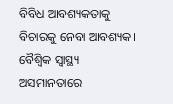ବିବିଧ ଆବଶ୍ୟକତାକୁ ବିଚାରକୁ ନେବା ଆବଶ୍ୟକ। ବୈଶ୍ୱିକ ସ୍ବାସ୍ଥ୍ୟ ଅସମାନତାରେ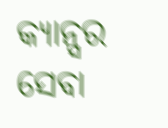କ୍ୟାନ୍ସର ସେବା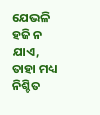ଯେଭଳି ହଜି ନ ଯାଏ, ତାହା ମଧ୍ୟ ନିଶ୍ଚିତ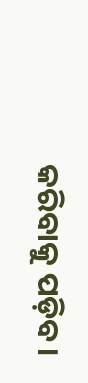କରିବାକୁ ପଡ଼ିବ।